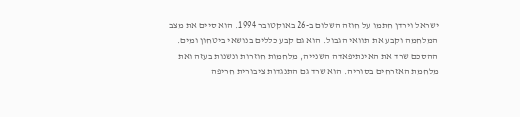ישראל וירדן חתמו על חוזה השלום ב-26 באוקטובר 1994. הוא סיים את מצב המלחמה וקבע את תוואי הגבול. הוא גם קבע כללים בנושאי ביטחון ומים. ההסכם שרד את האינתיפאדה השנייה, מלחמות חוזרות ונשנות בעזה ואת מלחמת האזרחים בסוריה. הוא שרד גם התנגדות ציבורית חריפה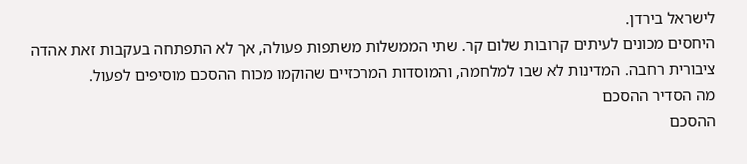לישראל בירדן.
היחסים מכונים לעיתים קרובות שלום קר. שתי הממשלות משתפות פעולה, אך לא התפתחה בעקבות זאת אהדה ציבורית רחבה. המדינות לא שבו למלחמה, והמוסדות המרכזיים שהוקמו מכוח ההסכם מוסיפים לפעול.
מה הסדיר ההסכם
ההסכם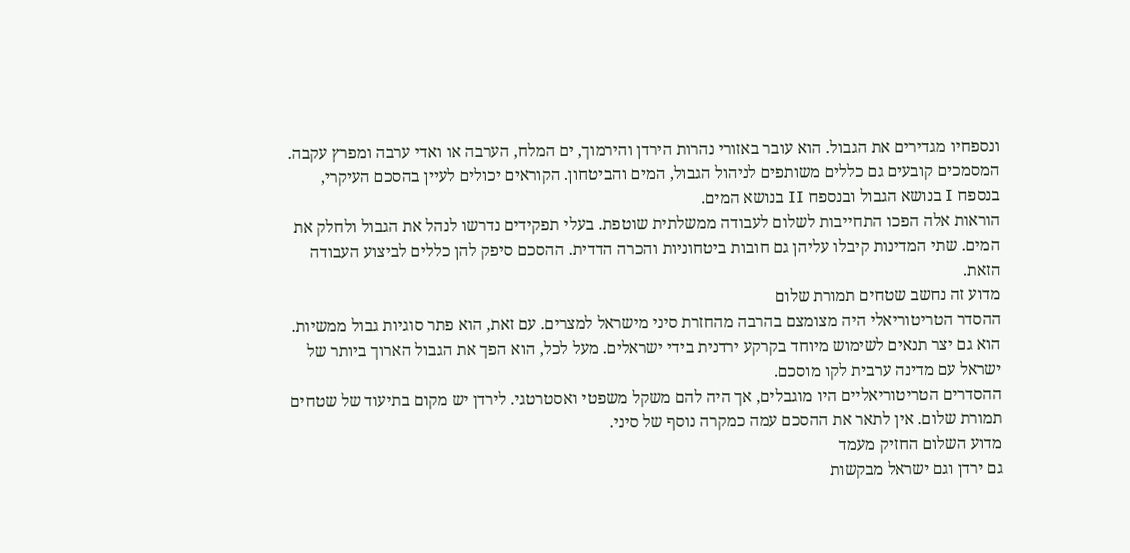ונספחיו מגדירים את הגבול. הוא עובר באזורי נהרות הירדן והירמוך, ים המלח, הערבה או ואדי ערבה ומפרץ עקבה. המסמכים קובעים גם כללים משותפים לניהול הגבול, המים והביטחון. הקוראים יכולים לעיין בהסכם העיקרי, בנספח I בנושא הגבול ובנספח II בנושא המים.
הוראות אלה הפכו התחייבות לשלום לעבודה ממשלתית שוטפת. בעלי תפקידים נדרשו לנהל את הגבול ולחלק את המים. שתי המדינות קיבלו עליהן גם חובות ביטחוניות והכרה הדדית. ההסכם סיפק להן כללים לביצוע העבודה הזאת.
מדוע זה נחשב שטחים תמורת שלום
ההסדר הטריטוריאלי היה מצומצם בהרבה מהחזרת סיני מישראל למצרים. עם זאת, הוא פתר סוגיות גבול ממשיות. הוא גם יצר תנאים לשימוש מיוחד בקרקע ירדנית בידי ישראלים. מעל לכל, הוא הפך את הגבול הארוך ביותר של ישראל עם מדינה ערבית לקו מוסכם.
ההסדרים הטריטוריאליים היו מוגבלים, אך היה להם משקל משפטי ואסטרטגי. לירדן יש מקום בתיעוד של שטחים תמורת שלום. אין לתאר את ההסכם עמה כמקרה נוסף של סיני.
מדוע השלום החזיק מעמד
גם ירדן וגם ישראל מבקשות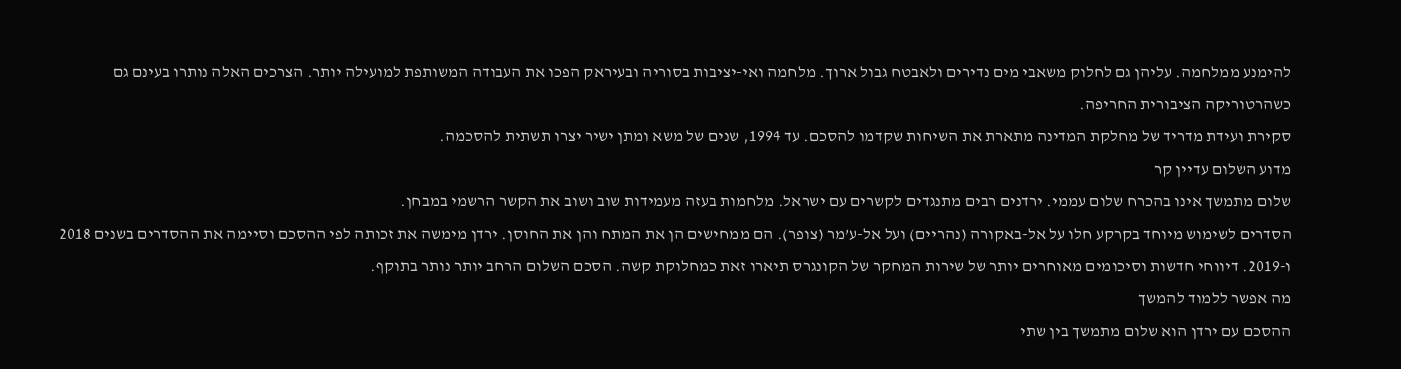להימנע ממלחמה. עליהן גם לחלוק משאבי מים נדירים ולאבטח גבול ארוך. מלחמה ואי-יציבות בסוריה ובעיראק הפכו את העבודה המשותפת למועילה יותר. הצרכים האלה נותרו בעינם גם כשהרטוריקה הציבורית החריפה.
סקירת ועידת מדריד של מחלקת המדינה מתארת את השיחות שקדמו להסכם. עד 1994, שנים של משא ומתן ישיר יצרו תשתית להסכמה.
מדוע השלום עדיין קר
שלום מתמשך אינו בהכרח שלום עממי. ירדנים רבים מתנגדים לקשרים עם ישראל. מלחמות בעזה מעמידות שוב ושוב את הקשר הרשמי במבחן.
הסדרים לשימוש מיוחד בקרקע חלו על אל-באקורה (נהריים) ועל אל-ע’מר (צופר). הם ממחישים הן את המתח והן את החוסן. ירדן מימשה את זכותה לפי ההסכם וסיימה את ההסדרים בשנים 2018 ו-2019. דיווחי חדשות וסיכומים מאוחרים יותר של שירות המחקר של הקונגרס תיארו זאת כמחלוקת קשה. הסכם השלום הרחב יותר נותר בתוקף.
מה אפשר ללמוד להמשך
ההסכם עם ירדן הוא שלום מתמשך בין שתי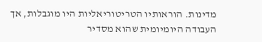מדינות. הוראותיו הטריטוריאליות היו מוגבלות, אך העבודה היומיומית שהוא מסדיר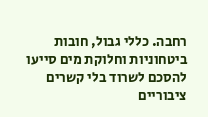רחבה. כללי גבול, חובות ביטחוניות וחלוקת מים סייעו להסכם לשרוד בלי קשרים ציבוריים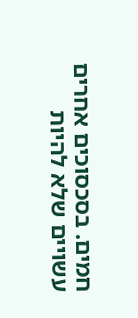חמים. בסכסוכים אחרים עשויים שלא להיות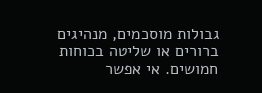גבולות מוסכמים, מנהיגים ברורים או שליטה בכוחות חמושים. אי אפשר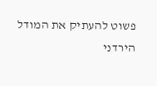פשוט להעתיק את המודל הירדני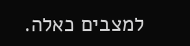למצבים כאלה.